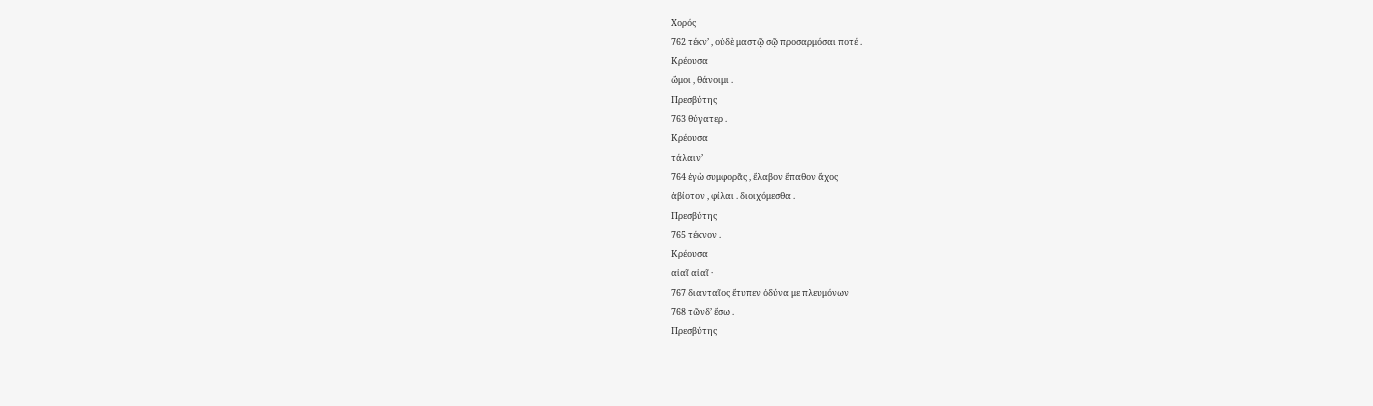Χορός
762 τέκν’ , οὐδὲ μαστῷ σῷ προσαρμόσαι ποτέ .
Κρέουσα
ὤμοι , θάνοιμι .
Πρεσβύτης
763 θύγατερ .
Κρέουσα
τάλαιν’
764 ἐγὼ συμφορᾶς , ἔλαβον ἔπαθον ἄχος
ἀβίοτον , φίλαι . διοιχόμεσθα .
Πρεσβύτης
765 τέκνον .
Κρέουσα
αἰαῖ αἰαῖ ·
767 διανταῖος ἔτυπεν ὀδύνα με πλευμόνων
768 τῶνδ’ ἔσω .
Πρεσβύτης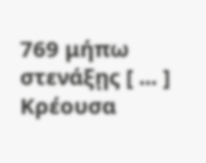769 μήπω στενάξῃς [ ... ]
Κρέουσα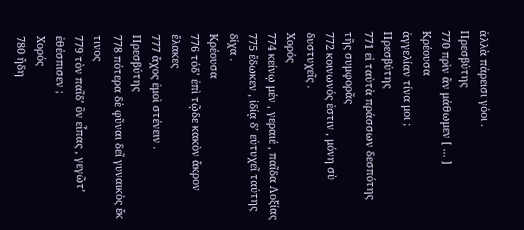ἀλλὰ πάρεισι γόοι .
Πρεσβύτης
770 πρὶν ἂν μάθωμεν [ ... ]
Κρέουσα
ἀγγελίαν τίνα μοι ;
Πρεσβύτης
771 εἰ ταὐτὰ πράσσων δεσπότης τῆς συμφορᾶς
772 κοινωνός ἐστιν , μόνη σὺ δυστυχεῖς .
Χορός
774 κείνῳ μέν , γεραιέ , παῖδα Λοξίας
775 ἔδωκεν , ἰδίᾳ δ’ εὐτυχεῖ ταύτης δίχα .
Κρέουσα
776 τόδ’ ἐπὶ τῷδε κακὸν ἄκρον ἔλακες
777 ἄχος ἐμοὶ στένειν .
Πρεσβύτης
778 πότερα δὲ φῦναι δεῖ γυναικὸς ἔκ τινος
779 τὸν παῖδ’ ὃν εἶπας , γεγῶτ’ ἐθέσπισεν ;
Χορός
780 ἤδη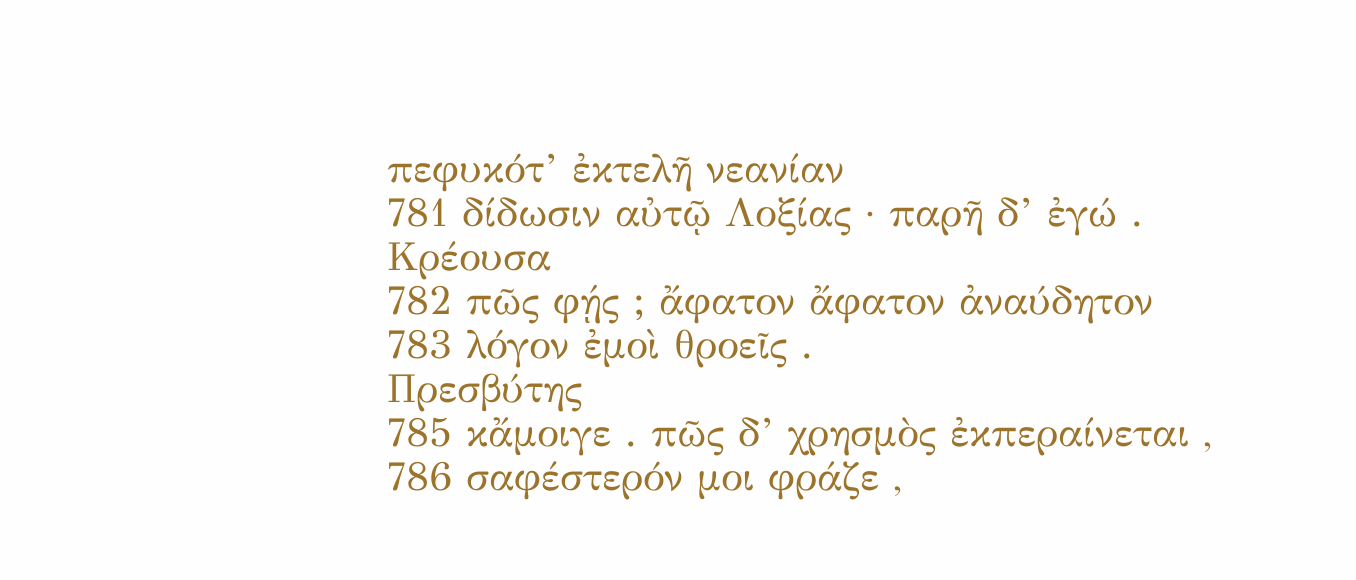πεφυκότ’ ἐκτελῆ νεανίαν
781 δίδωσιν αὐτῷ Λοξίας · παρῆ δ’ ἐγώ .
Κρέουσα
782 πῶς φῄς ; ἄφατον ἄφατον ἀναύδητον
783 λόγον ἐμοὶ θροεῖς .
Πρεσβύτης
785 κἄμοιγε . πῶς δ’ χρησμὸς ἐκπεραίνεται ,
786 σαφέστερόν μοι φράζε ,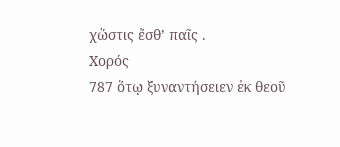χὥστις ἔσθ’ παῖς .
Χορός
787 ὅτῳ ξυναντήσειεν ἐκ θεοῦ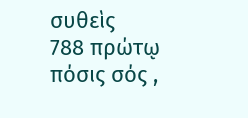συθεὶς
788 πρώτῳ πόσις σός ,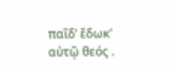παῖδ’ ἔδωκ’ αὐτῷ θεός .